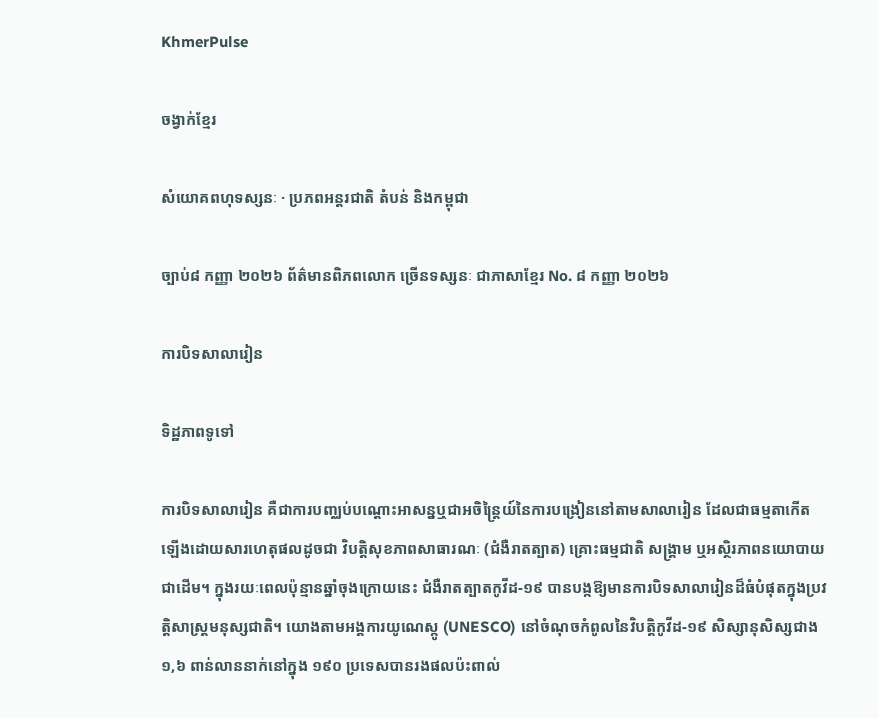KhmerPulse

ចង្វាក់ខ្មែរ

សំយោគពហុទស្សនៈ · ប្រភពអន្តរជាតិ តំបន់ និងកម្ពុជា

ច្បាប់៨ កញ្ញា ២០២៦ ព័ត៌មានពិភពលោក ច្រើនទស្សនៈ ជាភាសាខ្មែរ No. ៨ កញ្ញា ២០២៦

ការបិទសាលារៀន

ទិដ្ឋភាពទូទៅ

ការបិទសាលារៀន គឺជាការបញ្ឈប់បណ្តោះអាសន្នឬជាអចិន្ត្រៃយ៍នៃការបង្រៀននៅតាមសាលារៀន ដែលជាធម្មតាកើតឡើងដោយសារហេតុផលដូចជា វិបត្តិសុខភាពសាធារណៈ (ជំងឺរាតត្បាត) គ្រោះធម្មជាតិ សង្គ្រាម ឬអស្ថិរភាពនយោបាយជាដើម។ ក្នុងរយៈពេលប៉ុន្មានឆ្នាំចុងក្រោយនេះ ជំងឺរាតត្បាតកូវីដ-១៩ បានបង្កឱ្យមានការបិទសាលារៀនដ៏ធំបំផុតក្នុងប្រវត្តិសាស្ត្រមនុស្សជាតិ។ យោងតាមអង្គការយូណេស្កូ (UNESCO) នៅចំណុចកំពូលនៃវិបត្តិកូវីដ-១៩ សិស្សានុសិស្សជាង ១,៦ ពាន់លាននាក់នៅក្នុង ១៩០ ប្រទេសបានរងផលប៉ះពាល់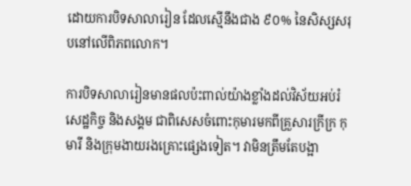ដោយការបិទសាលារៀន ដែលស្មើនឹងជាង ៩០% នៃសិស្សសរុបនៅលើពិភពលោក។

ការបិទសាលារៀនមានផលប៉ះពាល់យ៉ាងខ្លាំងដល់វិស័យអប់រំ សេដ្ឋកិច្ច និងសង្គម ជាពិសេសចំពោះកុមារមកពីគ្រួសារក្រីក្រ កុមារី និងក្រុមងាយរងគ្រោះផ្សេងទៀត។ វាមិនត្រឹមតែបង្អា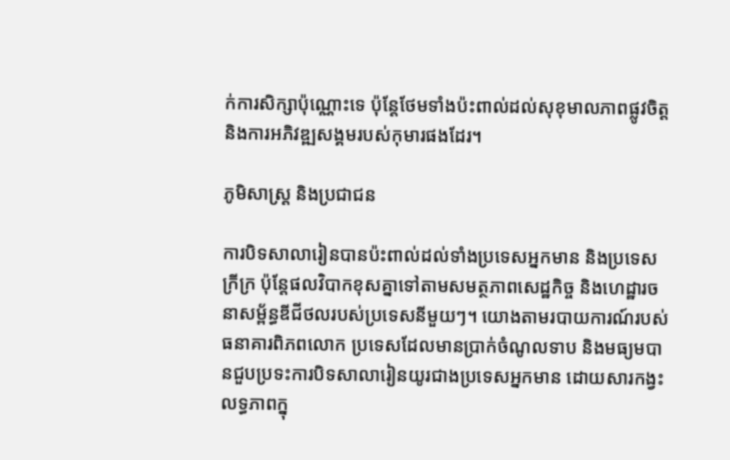ក់ការសិក្សាប៉ុណ្ណោះទេ ប៉ុន្តែថែមទាំងប៉ះពាល់ដល់សុខុមាលភាពផ្លូវចិត្ត និងការអភិវឌ្ឍសង្គមរបស់កុមារផងដែរ។

ភូមិសាស្ត្រ និងប្រជាជន

ការបិទសាលារៀនបានប៉ះពាល់ដល់ទាំងប្រទេសអ្នកមាន និងប្រទេសក្រីក្រ ប៉ុន្តែផលវិបាកខុសគ្នាទៅតាមសមត្ថភាពសេដ្ឋកិច្ច និងហេដ្ឋារចនាសម្ព័ន្ធឌីជីថលរបស់ប្រទេសនីមួយៗ។ យោងតាមរបាយការណ៍របស់ធនាគារពិភពលោក ប្រទេសដែលមានប្រាក់ចំណូលទាប និងមធ្យមបានជួបប្រទះការបិទសាលារៀនយូរជាងប្រទេសអ្នកមាន ដោយសារកង្វះលទ្ធភាពក្នុ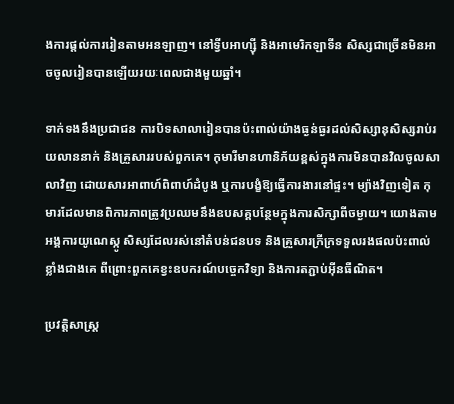ងការផ្តល់ការរៀនតាមអនឡាញ។ នៅទ្វីបអាហ្ស៊ី និងអាមេរិកឡាទីន សិស្សជាច្រើនមិនអាចចូលរៀនបានឡើយរយៈពេលជាងមួយឆ្នាំ។

ទាក់ទងនឹងប្រជាជន ការបិទសាលារៀនបានប៉ះពាល់យ៉ាងធ្ងន់ធ្ងរដល់សិស្សានុសិស្សរាប់រយលាននាក់ និងគ្រួសាររបស់ពួកគេ។ កុមារីមានហានិភ័យខ្ពស់ក្នុងការមិនបានវិលចូលសាលាវិញ ដោយសារអាពាហ៍ពិពាហ៍ដំបូង ឬការបង្ខំឱ្យធ្វើការងារនៅផ្ទះ។ ម្យ៉ាងវិញទៀត កុមារដែលមានពិការភាពត្រូវប្រឈមនឹងឧបសគ្គបន្ថែមក្នុងការសិក្សាពីចម្ងាយ។ យោងតាមអង្គការយូណេស្កូ សិស្សដែលរស់នៅតំបន់ជនបទ និងគ្រួសារក្រីក្រទទួលរងផលប៉ះពាល់ខ្លាំងជាងគេ ពីព្រោះពួកគេខ្វះឧបករណ៍បច្ចេកវិទ្យា និងការតភ្ជាប់អ៊ីនធឺណិត។

ប្រវត្តិសាស្ត្រ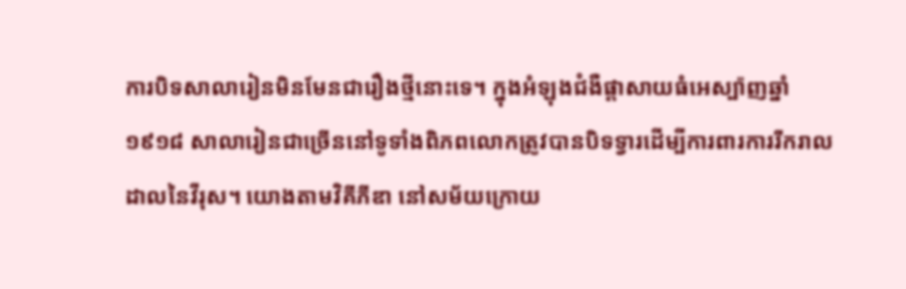ការបិទសាលារៀនមិនមែនជារឿងថ្មីនោះទេ។ ក្នុងអំឡុងជំងឺផ្តាសាយធំអេស្ប៉ាញឆ្នាំ ១៩១៨ សាលារៀនជាច្រើននៅទូទាំងពិភពលោកត្រូវបានបិទទ្វារដើម្បីការពារការរីករាលដាលនៃវីរុស។ យោងតាមវិគីភីឌា នៅសម័យក្រោយ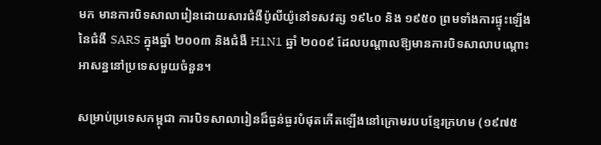មក មានការបិទសាលារៀនដោយសារជំងឺប៉ូលីយ៉ូនៅទសវត្ស ១៩៤០ និង ១៩៥០ ព្រមទាំងការផ្ទុះឡើងនៃជំងឺ SARS ក្នុងឆ្នាំ ២០០៣ និងជំងឺ H1N1 ឆ្នាំ ២០០៩ ដែលបណ្តាលឱ្យមានការបិទសាលាបណ្តោះអាសន្ននៅប្រទេសមួយចំនួន។

សម្រាប់ប្រទេសកម្ពុជា ការបិទសាលារៀនដ៏ធ្ងន់ធ្ងរបំផុតកើតឡើងនៅក្រោមរបបខ្មែរក្រហម (១៩៧៥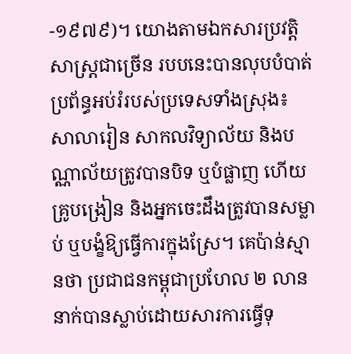-១៩៧៩)។ យោងតាមឯកសារប្រវត្តិសាស្ត្រជាច្រើន របបនេះបានលុបបំបាត់ប្រព័ន្ធអប់រំរបស់ប្រទេសទាំងស្រុង៖ សាលារៀន សាកលវិទ្យាល័យ និងបណ្ណាល័យត្រូវបានបិទ ឬបំផ្លាញ ហើយគ្រូបង្រៀន និងអ្នកចេះដឹងត្រូវបានសម្លាប់ ឬបង្ខំឱ្យធ្វើការក្នុងស្រែ។ គេប៉ាន់ស្មានថា ប្រជាជនកម្ពុជាប្រហែល ២ លាននាក់បានស្លាប់ដោយសារការធ្វើទុ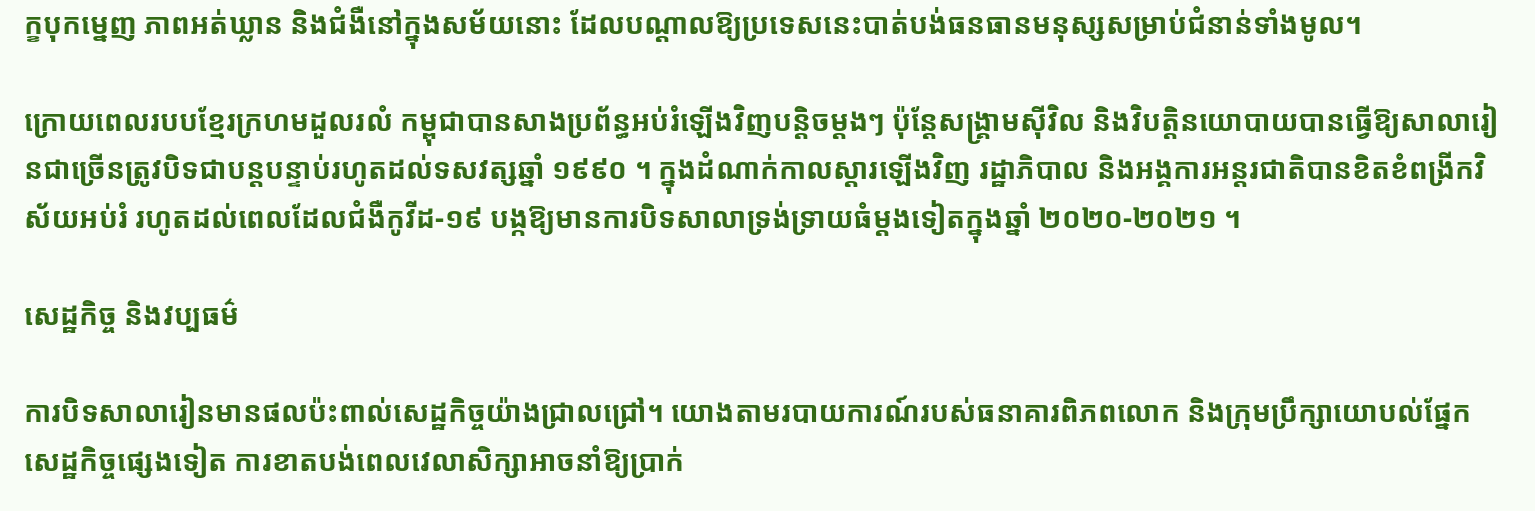ក្ខបុកម្នេញ ភាពអត់ឃ្លាន និងជំងឺនៅក្នុងសម័យនោះ ដែលបណ្តាលឱ្យប្រទេសនេះបាត់បង់ធនធានមនុស្សសម្រាប់ជំនាន់ទាំងមូល។

ក្រោយពេលរបបខ្មែរក្រហមដួលរលំ កម្ពុជាបានសាងប្រព័ន្ធអប់រំឡើងវិញបន្តិចម្តងៗ ប៉ុន្តែសង្គ្រាមស៊ីវិល និងវិបត្តិនយោបាយបានធ្វើឱ្យសាលារៀនជាច្រើនត្រូវបិទជាបន្តបន្ទាប់រហូតដល់ទសវត្សឆ្នាំ ១៩៩០ ។ ក្នុងដំណាក់កាលស្តារឡើងវិញ រដ្ឋាភិបាល និងអង្គការអន្តរជាតិបានខិតខំពង្រីកវិស័យអប់រំ រហូតដល់ពេលដែលជំងឺកូវីដ-១៩ បង្កឱ្យមានការបិទសាលាទ្រង់ទ្រាយធំម្តងទៀតក្នុងឆ្នាំ ២០២០-២០២១ ។

សេដ្ឋកិច្ច និងវប្បធម៌

ការបិទសាលារៀនមានផលប៉ះពាល់សេដ្ឋកិច្ចយ៉ាងជ្រាលជ្រៅ។ យោងតាមរបាយការណ៍របស់ធនាគារពិភពលោក និងក្រុមប្រឹក្សាយោបល់ផ្នែកសេដ្ឋកិច្ចផ្សេងទៀត ការខាតបង់ពេលវេលាសិក្សាអាចនាំឱ្យប្រាក់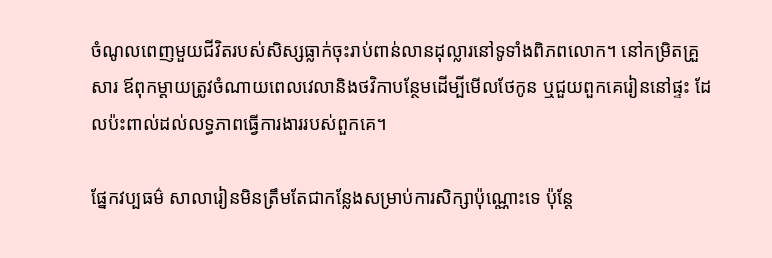ចំណូលពេញមួយជីវិតរបស់សិស្សធ្លាក់ចុះរាប់ពាន់លានដុល្លារនៅទូទាំងពិភពលោក។ នៅកម្រិតគ្រួសារ ឪពុកម្តាយត្រូវចំណាយពេលវេលានិងថវិកាបន្ថែមដើម្បីមើលថែកូន ឬជួយពួកគេរៀននៅផ្ទះ ដែលប៉ះពាល់ដល់លទ្ធភាពធ្វើការងាររបស់ពួកគេ។

ផ្នែកវប្បធម៌ សាលារៀនមិនត្រឹមតែជាកន្លែងសម្រាប់ការសិក្សាប៉ុណ្ណោះទេ ប៉ុន្តែ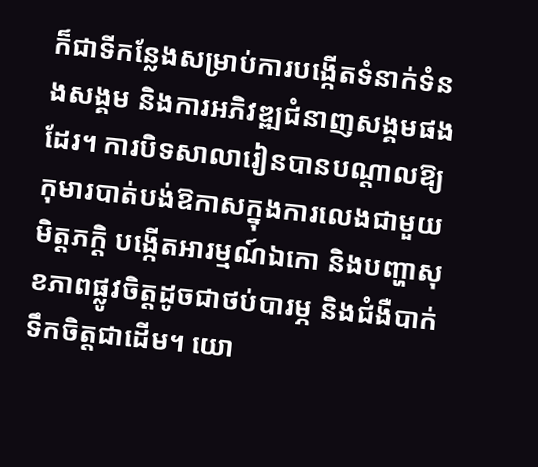ក៏ជាទីកន្លែងសម្រាប់ការបង្កើតទំនាក់ទំនងសង្គម និងការអភិវឌ្ឍជំនាញសង្គមផងដែរ។ ការបិទសាលារៀនបានបណ្តាលឱ្យកុមារបាត់បង់ឱកាសក្នុងការលេងជាមួយមិត្តភក្តិ បង្កើតអារម្មណ៍ឯកោ និងបញ្ហាសុខភាពផ្លូវចិត្តដូចជាថប់បារម្ភ និងជំងឺបាក់ទឹកចិត្តជាដើម។ យោ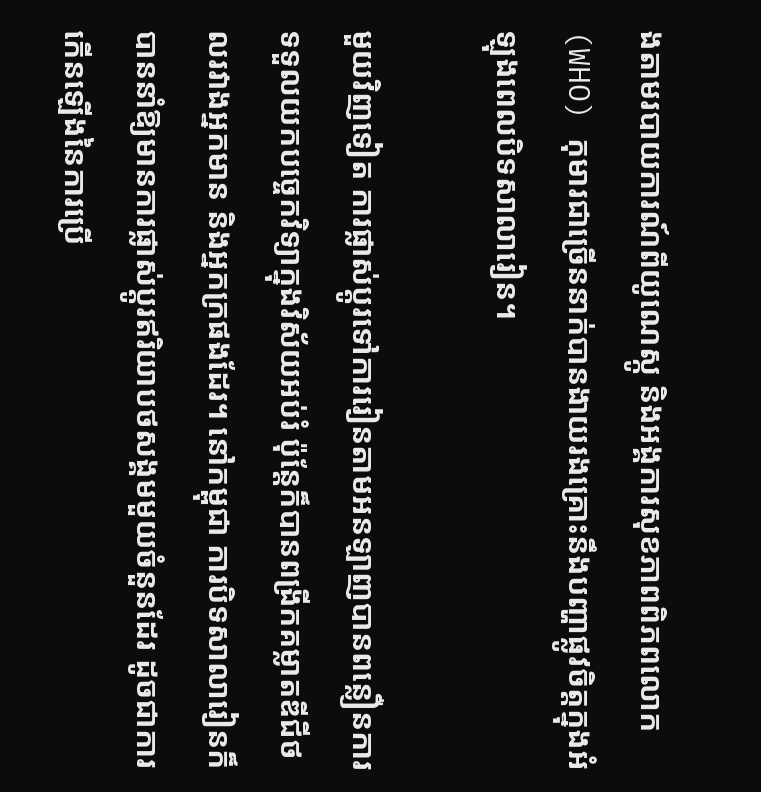ងតាមរបាយការណ៍ពីយូណេស្កូ និងអង្គការសុខភាពពិភពលោក (WHO) កុមារជាច្រើននាក់បានងាយរងគ្រោះនឹងបញ្ហាផ្លូវចិត្តក្នុងអំឡុងពេលបិទសាលារៀន។

មួយវិញទៀត ការផ្លាស់ប្តូរទៅការរៀនតាមអនឡាញបានពន្លឿនការទទួលយកបច្ចេកវិទ្យាក្នុងវិស័យអប់រំ ប៉ុន្តែក៏បានពង្រីកគម្លាតឌីជីថលរវាងអ្នកមាន និងអ្នកក្រផងដែរ។ នៅកម្ពុជា ការបិទសាលារៀនក៏បាននាំឱ្យមានការផ្លាស់ប្តូរឥរិយាបថសង្គមមួយចំនួនដែរ ដូចជាការកើនឡើងនៃការប្រើ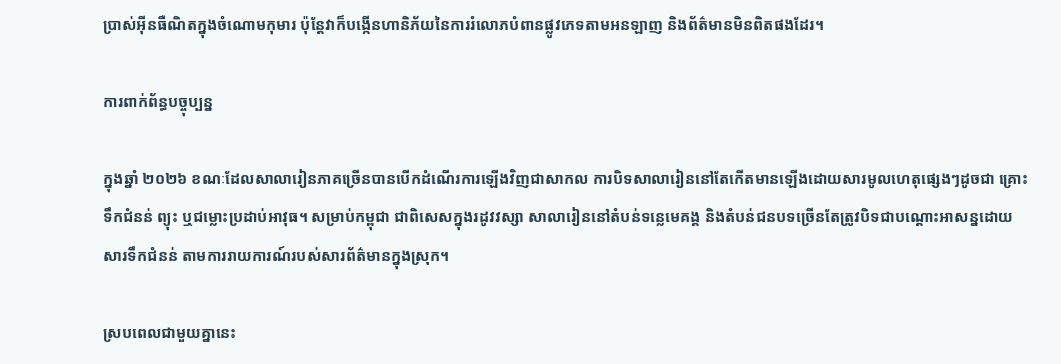ប្រាស់អ៊ីនធឺណិតក្នុងចំណោមកុមារ ប៉ុន្តែវាក៏បង្កើនហានិភ័យនៃការរំលោភបំពានផ្លូវភេទតាមអនឡាញ និងព័ត៌មានមិនពិតផងដែរ។

ការពាក់ព័ន្ធបច្ចុប្បន្ន

ក្នុងឆ្នាំ ២០២៦ ខណៈដែលសាលារៀនភាគច្រើនបានបើកដំណើរការឡើងវិញជាសាកល ការបិទសាលារៀននៅតែកើតមានឡើងដោយសារមូលហេតុផ្សេងៗដូចជា គ្រោះទឹកជំនន់ ព្យុះ ឬជម្លោះប្រដាប់អាវុធ។ សម្រាប់កម្ពុជា ជាពិសេសក្នុងរដូវវស្សា សាលារៀននៅតំបន់ទន្លេមេគង្គ និងតំបន់ជនបទច្រើនតែត្រូវបិទជាបណ្តោះអាសន្នដោយសារទឹកជំនន់ តាមការរាយការណ៍របស់សារព័ត៌មានក្នុងស្រុក។

ស្របពេលជាមួយគ្នានេះ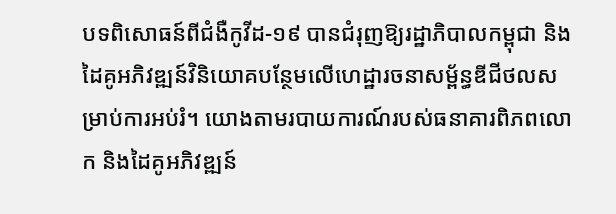បទពិសោធន៍ពីជំងឺកូវីដ-១៩ បានជំរុញឱ្យរដ្ឋាភិបាលកម្ពុជា និងដៃគូអភិវឌ្ឍន៍វិនិយោគបន្ថែមលើហេដ្ឋារចនាសម្ព័ន្ធឌីជីថលសម្រាប់ការអប់រំ។ យោងតាមរបាយការណ៍របស់ធនាគារពិភពលោក និងដៃគូអភិវឌ្ឍន៍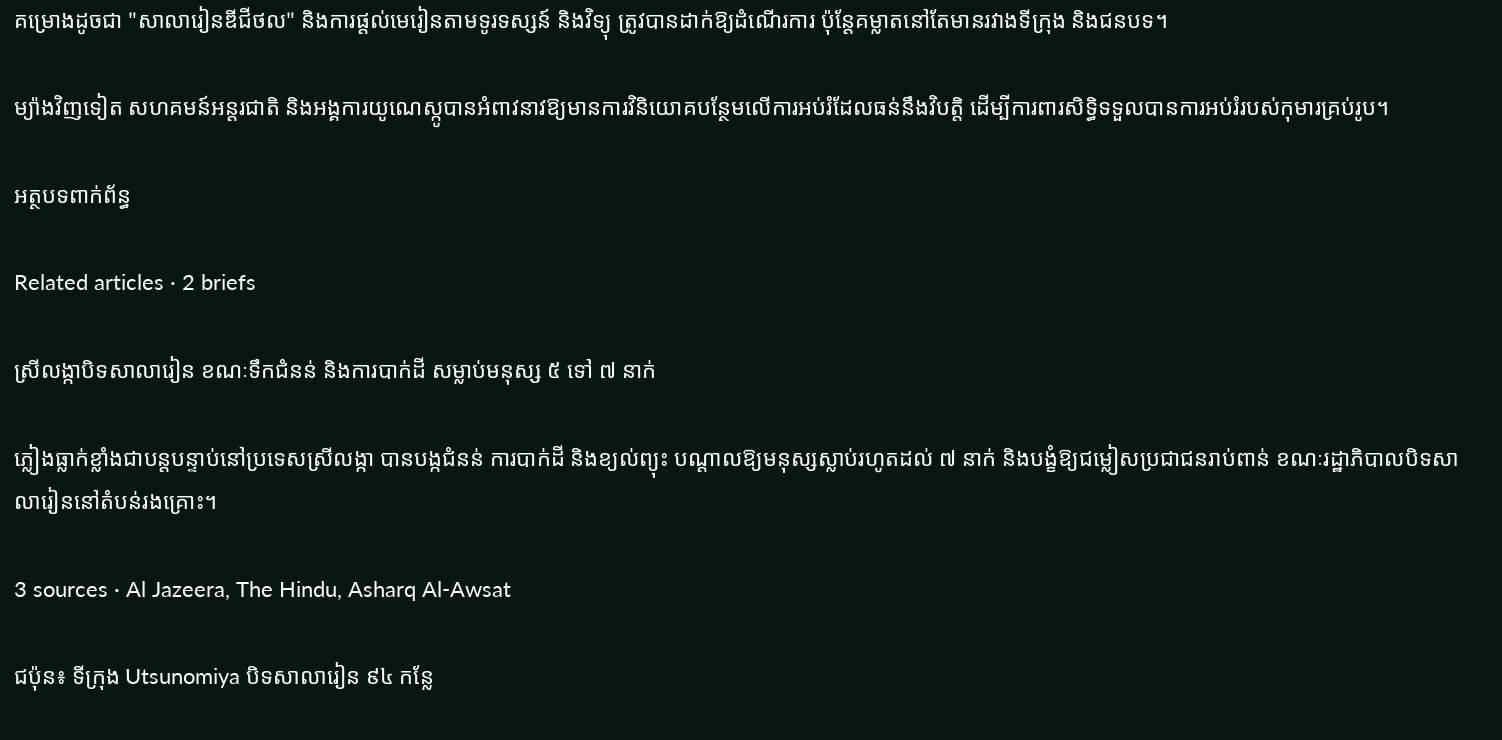គម្រោងដូចជា "សាលារៀនឌីជីថល" និងការផ្តល់មេរៀនតាមទូរទស្សន៍ និងវិទ្យុ ត្រូវបានដាក់ឱ្យដំណើរការ ប៉ុន្តែគម្លាតនៅតែមានរវាងទីក្រុង និងជនបទ។

ម្យ៉ាងវិញទៀត សហគមន៍អន្តរជាតិ និងអង្គការយូណេស្កូបានអំពាវនាវឱ្យមានការវិនិយោគបន្ថែមលើការអប់រំដែលធន់នឹងវិបត្តិ ដើម្បីការពារសិទ្ធិទទួលបានការអប់រំរបស់កុមារគ្រប់រូប។

អត្ថបទពាក់ព័ន្ធ

Related articles · 2 briefs

ស្រីលង្កាបិទសាលារៀន ខណៈទឹកជំនន់ និងការបាក់ដី សម្លាប់មនុស្ស ៥ ទៅ ៧ នាក់

ភ្លៀងធ្លាក់ខ្លាំងជាបន្តបន្ទាប់នៅប្រទេសស្រីលង្កា បានបង្កជំនន់ ការបាក់ដី និងខ្យល់ព្យុះ បណ្តាលឱ្យមនុស្សស្លាប់រហូតដល់ ៧ នាក់ និងបង្ខំឱ្យជម្លៀសប្រជាជនរាប់ពាន់ ខណៈរដ្ឋាភិបាលបិទសាលារៀននៅតំបន់រងគ្រោះ។

3 sources · Al Jazeera, The Hindu, Asharq Al-Awsat

ជប៉ុន៖ ទីក្រុង Utsunomiya បិទសាលារៀន ៩៤ កន្លែ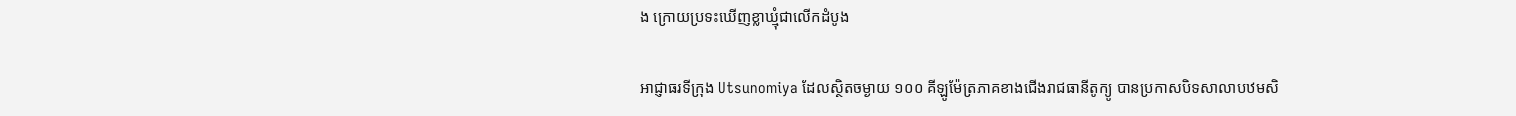ង ក្រោយប្រទះឃើញខ្លាឃ្មុំជាលើកដំបូង

អាជ្ញាធរទីក្រុង Utsunomiya ដែលស្ថិតចម្ងាយ ១០០ គីឡូម៉ែត្រភាគខាងជើងរាជធានីតូក្យូ បានប្រកាសបិទសាលាបឋមសិ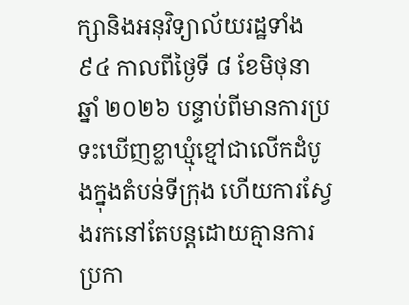ក្សានិងអនុវិទ្យាល័យរដ្ឋទាំង ៩៤ កាលពីថ្ងៃទី ៨ ខែមិថុនា ឆ្នាំ ២០២៦ បន្ទាប់ពីមានការប្រទះឃើញខ្លាឃ្មុំខ្មៅជាលើកដំបូងក្នុងតំបន់ទីក្រុង ហើយការស្វែងរកនៅតែបន្តដោយគ្មានការប្រកា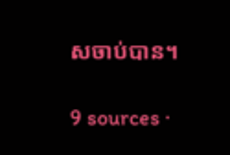សចាប់បាន។

9 sources ·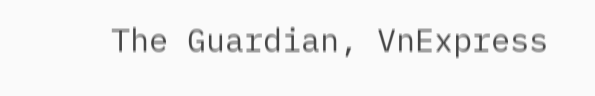The Guardian, VnExpress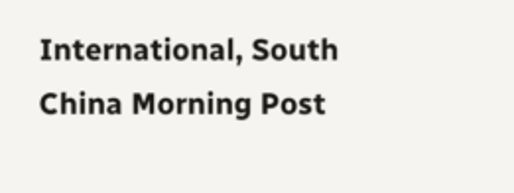International, South China Morning Post